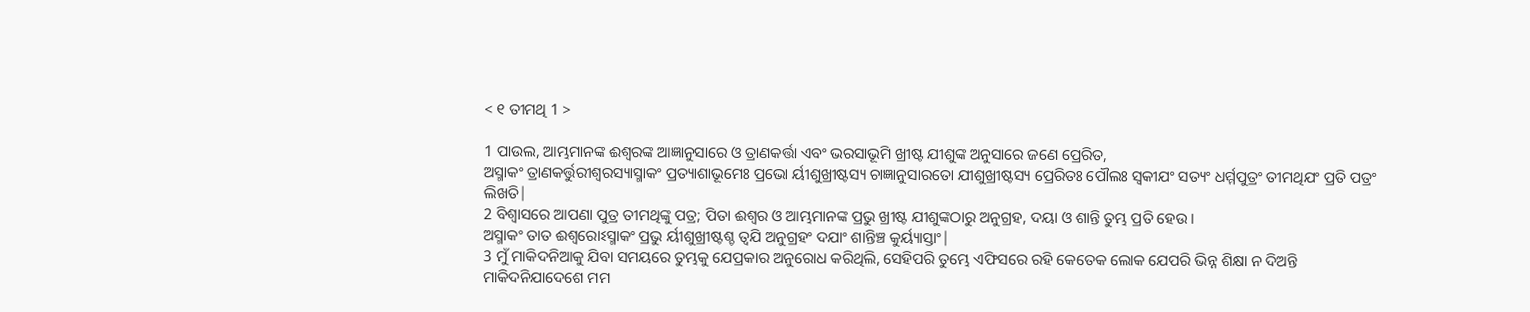< ୧ ତୀମଥି 1 >

1 ପାଉଲ, ଆମ୍ଭମାନଙ୍କ ଈଶ୍ବରଙ୍କ ଆଜ୍ଞାନୁସାରେ ଓ ତ୍ରାଣକର୍ତ୍ତା ଏବଂ ଭରସାଭୂମି ଖ୍ରୀଷ୍ଟ ଯୀଶୁଙ୍କ ଅନୁସାରେ ଜଣେ ପ୍ରେରିତ,
ଅସ୍ମାକଂ ତ୍ରାଣକର୍ତ୍ତୁରୀଶ୍ୱରସ୍ୟାସ୍ମାକଂ ପ୍ରତ୍ୟାଶାଭୂମେଃ ପ୍ରଭୋ ର୍ୟୀଶୁଖ୍ରୀଷ୍ଟସ୍ୟ ଚାଜ୍ଞାନୁସାରତୋ ଯୀଶୁଖ୍ରୀଷ୍ଟସ୍ୟ ପ୍ରେରିତଃ ପୌଲଃ ସ୍ୱକୀଯଂ ସତ୍ୟଂ ଧର୍ମ୍ମପୁତ୍ରଂ ତୀମଥିଯଂ ପ୍ରତି ପତ୍ରଂ ଲିଖତି|
2 ବିଶ୍ୱାସରେ ଆପଣା ପୁତ୍ର ତୀମଥିଙ୍କୁ ପତ୍ର; ପିତା ଈଶ୍ବର ଓ ଆମ୍ଭମାନଙ୍କ ପ୍ରଭୁ ଖ୍ରୀଷ୍ଟ ଯୀଶୁଙ୍କଠାରୁ ଅନୁଗ୍ରହ, ଦୟା ଓ ଶାନ୍ତି ତୁମ୍ଭ ପ୍ରତି ହେଉ।
ଅସ୍ମାକଂ ତାତ ଈଶ୍ୱରୋଽସ୍ମାକଂ ପ୍ରଭୁ ର୍ୟୀଶୁଖ୍ରୀଷ୍ଟଶ୍ଚ ତ୍ୱଯି ଅନୁଗ୍ରହଂ ଦଯାଂ ଶାନ୍ତିଞ୍ଚ କୁର୍ୟ୍ୟାସ୍ତାଂ|
3 ମୁଁ ମାକିଦନିଆକୁ ଯିବା ସମୟରେ ତୁମ୍ଭକୁ ଯେପ୍ରକାର ଅନୁରୋଧ କରିଥିଲି, ସେହିପରି ତୁମ୍ଭେ ଏଫିସରେ ରହି କେତେକ ଲୋକ ଯେପରି ଭିନ୍ନ ଶିକ୍ଷା ନ ଦିଅନ୍ତି
ମାକିଦନିଯାଦେଶେ ମମ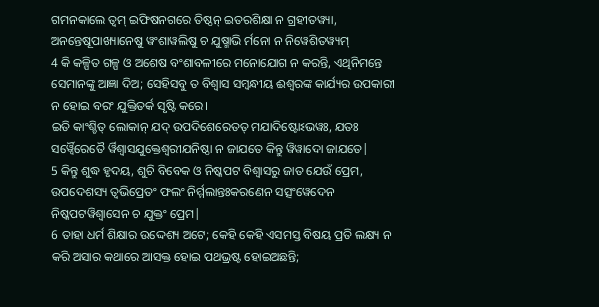ଗମନକାଲେ ତ୍ୱମ୍ ଇଫିଷନଗରେ ତିଷ୍ଠନ୍ ଇତରଶିକ୍ଷା ନ ଗ୍ରହୀତୱ୍ୟା, ଅନନ୍ତେଷୂପାଖ୍ୟାନେଷୁ ୱଂଶାୱଲିଷୁ ଚ ଯୁଷ୍ମାଭି ର୍ମନୋ ନ ନିୱେଶିତୱ୍ୟମ୍
4 କି କଳ୍ପିତ ଗଳ୍ପ ଓ ଅଶେଷ ବଂଶାବଳୀରେ ମନୋଯୋଗ ନ କରନ୍ତି, ଏଥିନିମନ୍ତେ ସେମାନଙ୍କୁ ଆଜ୍ଞା ଦିଅ; ସେହିସବୁ ତ ବିଶ୍ୱାସ ସମ୍ବନ୍ଧୀୟ ଈଶ୍ବରଙ୍କ କାର୍ଯ୍ୟର ଉପକାରୀ ନ ହୋଇ ବରଂ ଯୁକ୍ତିତର୍କ ସୃଷ୍ଟି କରେ।
ଇତି କାଂଶ୍ଚିତ୍ ଲୋକାନ୍ ଯଦ୍ ଉପଦିଶେରେତତ୍ ମଯାଦିଷ୍ଟୋଽଭୱଃ, ଯତଃ ସର୍ୱ୍ୱୈରେତୈ ର୍ୱିଶ୍ୱାସଯୁକ୍ତେଶ୍ୱରୀଯନିଷ୍ଠା ନ ଜାଯତେ କିନ୍ତୁ ୱିୱାଦୋ ଜାଯତେ|
5 କିନ୍ତୁ ଶୁଦ୍ଧ ହୃଦୟ, ଶୁଚି ବିବେକ ଓ ନିଷ୍କପଟ ବିଶ୍ୱାସରୁ ଜାତ ଯେଉଁ ପ୍ରେମ,
ଉପଦେଶସ୍ୟ ତ୍ୱଭିପ୍ରେତଂ ଫଲଂ ନିର୍ମ୍ମଲାନ୍ତଃକରଣେନ ସତ୍ସଂୱେଦେନ ନିଷ୍କପଟୱିଶ୍ୱାସେନ ଚ ଯୁକ୍ତଂ ପ୍ରେମ|
6 ତାହା ଧର୍ମ ଶିକ୍ଷାର ଉଦ୍ଦେଶ୍ୟ ଅଟେ; କେହି କେହି ଏସମସ୍ତ ବିଷୟ ପ୍ରତି ଲକ୍ଷ୍ୟ ନ କରି ଅସାର କଥାରେ ଆସକ୍ତ ହୋଇ ପଥଭ୍ରଷ୍ଟ ହୋଇଅଛନ୍ତି;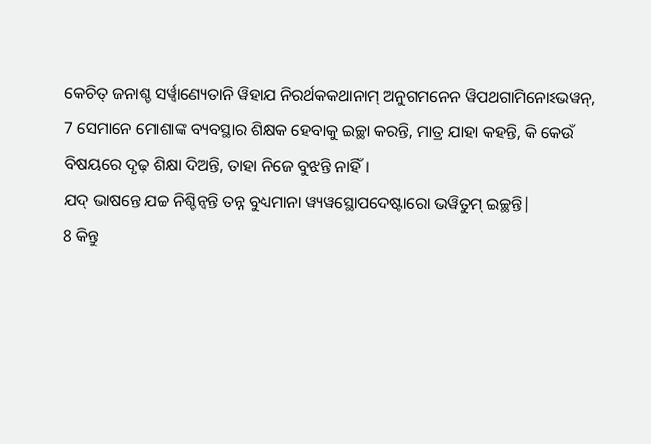କେଚିତ୍ ଜନାଶ୍ଚ ସର୍ୱ୍ୱାଣ୍ୟେତାନି ୱିହାଯ ନିରର୍ଥକକଥାନାମ୍ ଅନୁଗମନେନ ୱିପଥଗାମିନୋଽଭୱନ୍,
7 ସେମାନେ ମୋଶାଙ୍କ ବ୍ୟବସ୍ଥାର ଶିକ୍ଷକ ହେବାକୁ ଇଚ୍ଛା କରନ୍ତି, ମାତ୍ର ଯାହା କହନ୍ତି, କି କେଉଁ ବିଷୟରେ ଦୃଢ଼ ଶିକ୍ଷା ଦିଅନ୍ତି, ତାହା ନିଜେ ବୁଝନ୍ତି ନାହିଁ।
ଯଦ୍ ଭାଷନ୍ତେ ଯଚ୍ଚ ନିଶ୍ଚିନ୍ୱନ୍ତି ତନ୍ନ ବୁଧ୍ୟମାନା ୱ୍ୟୱସ୍ଥୋପଦେଷ୍ଟାରୋ ଭୱିତୁମ୍ ଇଚ୍ଛନ୍ତି|
8 କିନ୍ତୁ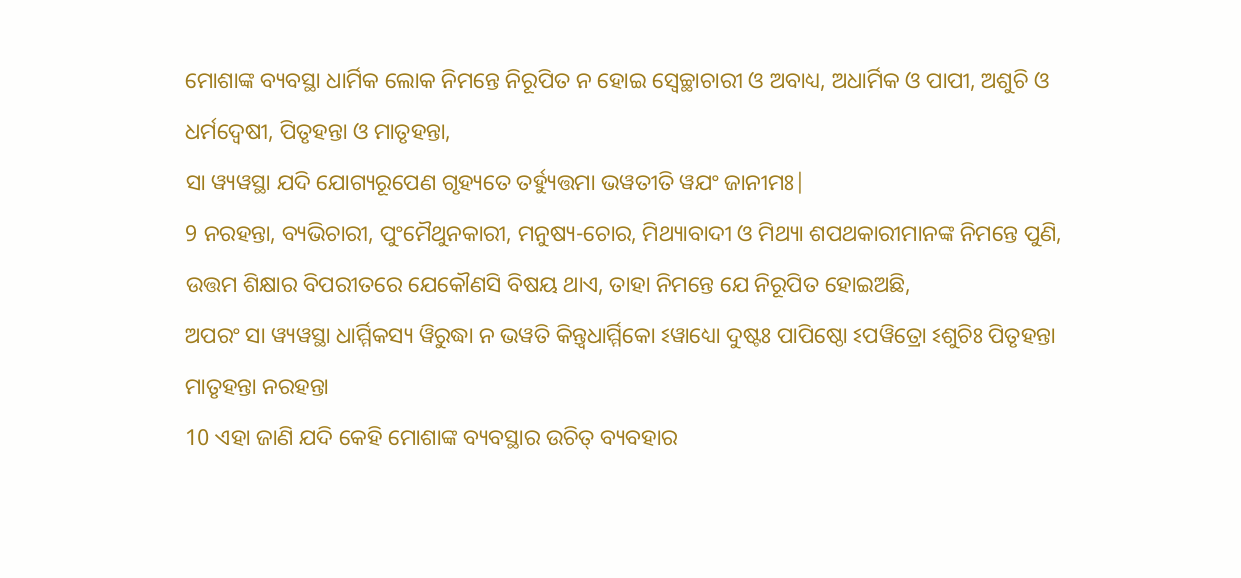ମୋଶାଙ୍କ ବ୍ୟବସ୍ଥା ଧାର୍ମିକ ଲୋକ ନିମନ୍ତେ ନିରୂପିତ ନ ହୋଇ ସ୍ୱେଚ୍ଛାଚାରୀ ଓ ଅବାଧ୍ୟ, ଅଧାର୍ମିକ ଓ ପାପୀ, ଅଶୁଚି ଓ ଧର୍ମଦ୍ୱେଷୀ, ପିତୃହନ୍ତା ଓ ମାତୃହନ୍ତା,
ସା ୱ୍ୟୱସ୍ଥା ଯଦି ଯୋଗ୍ୟରୂପେଣ ଗୃହ୍ୟତେ ତର୍ହ୍ୟୁତ୍ତମା ଭୱତୀତି ୱଯଂ ଜାନୀମଃ|
9 ନରହନ୍ତା, ବ୍ୟଭିଚାରୀ, ପୁଂମୈଥୁନକାରୀ, ମନୁଷ୍ୟ-ଚୋର, ମିଥ୍ୟାବାଦୀ ଓ ମିଥ୍ୟା ଶପଥକାରୀମାନଙ୍କ ନିମନ୍ତେ ପୁଣି, ଉତ୍ତମ ଶିକ୍ଷାର ବିପରୀତରେ ଯେକୌଣସି ବିଷୟ ଥାଏ, ତାହା ନିମନ୍ତେ ଯେ ନିରୂପିତ ହୋଇଅଛି,
ଅପରଂ ସା ୱ୍ୟୱସ୍ଥା ଧାର୍ମ୍ମିକସ୍ୟ ୱିରୁଦ୍ଧା ନ ଭୱତି କିନ୍ତ୍ୱଧାର୍ମ୍ମିକୋ ଽୱାଧ୍ୟୋ ଦୁଷ୍ଟଃ ପାପିଷ୍ଠୋ ଽପୱିତ୍ରୋ ଽଶୁଚିଃ ପିତୃହନ୍ତା ମାତୃହନ୍ତା ନରହନ୍ତା
10 ଏହା ଜାଣି ଯଦି କେହି ମୋଶାଙ୍କ ବ୍ୟବସ୍ଥାର ଉଚିତ୍ ବ୍ୟବହାର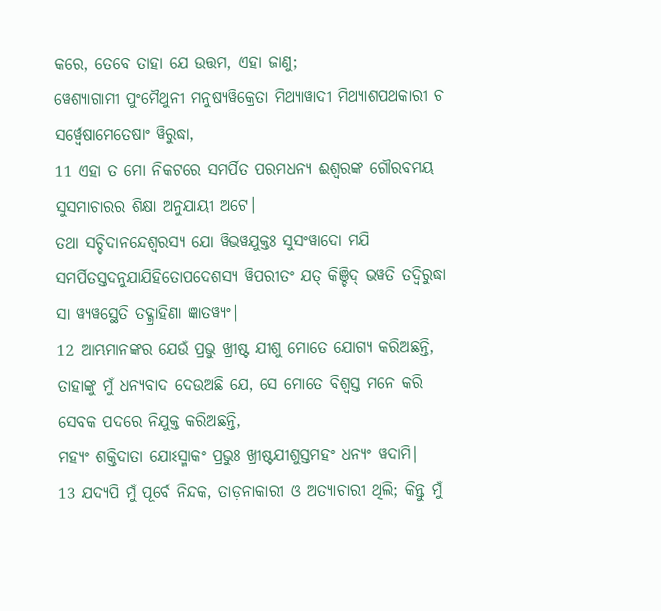କରେ, ତେବେ ତାହା ଯେ ଉତ୍ତମ, ଏହା ଜାଣୁ;
ୱେଶ୍ୟାଗାମୀ ପୁଂମୈଥୁନୀ ମନୁଷ୍ୟୱିକ୍ରେତା ମିଥ୍ୟାୱାଦୀ ମିଥ୍ୟାଶପଥକାରୀ ଚ ସର୍ୱ୍ୱେଷାମେତେଷାଂ ୱିରୁଦ୍ଧା,
11 ଏହା ତ ମୋ ନିକଟରେ ସମର୍ପିତ ପରମଧନ୍ୟ ଈଶ୍ବରଙ୍କ ଗୌରବମୟ ସୁସମାଚାରର ଶିକ୍ଷା ଅନୁଯାୟୀ ଅଟେ।
ତଥା ସଚ୍ଚିଦାନନ୍ଦେଶ୍ୱରସ୍ୟ ଯୋ ୱିଭୱଯୁକ୍ତଃ ସୁସଂୱାଦୋ ମଯି ସମର୍ପିତସ୍ତଦନୁଯାଯିହିତୋପଦେଶସ୍ୟ ୱିପରୀତଂ ଯତ୍ କିଞ୍ଚିଦ୍ ଭୱତି ତଦ୍ୱିରୁଦ୍ଧା ସା ୱ୍ୟୱସ୍ଥେତି ତଦ୍ଗ୍ରାହିଣା ଜ୍ଞାତୱ୍ୟଂ|
12 ଆମ୍ଭମାନଙ୍କର ଯେଉଁ ପ୍ରଭୁ ଖ୍ରୀଷ୍ଟ ଯୀଶୁ ମୋତେ ଯୋଗ୍ୟ କରିଅଛନ୍ତି, ତାହାଙ୍କୁ ମୁଁ ଧନ୍ୟବାଦ ଦେଉଅଛି ଯେ, ସେ ମୋତେ ବିଶ୍ୱସ୍ତ ମନେ କରି ସେବକ ପଦରେ ନିଯୁକ୍ତ କରିଅଛନ୍ତି,
ମହ୍ୟଂ ଶକ୍ତିଦାତା ଯୋଽସ୍ମାକଂ ପ୍ରଭୁଃ ଖ୍ରୀଷ୍ଟଯୀଶୁସ୍ତମହଂ ଧନ୍ୟଂ ୱଦାମି|
13 ଯଦ୍ୟପି ମୁଁ ପୂର୍ବେ ନିନ୍ଦକ, ତାଡ଼ନାକାରୀ ଓ ଅତ୍ୟାଚାରୀ ଥିଲି; କିନ୍ତୁ ମୁଁ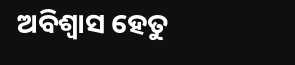ଅବିଶ୍ୱାସ ହେତୁ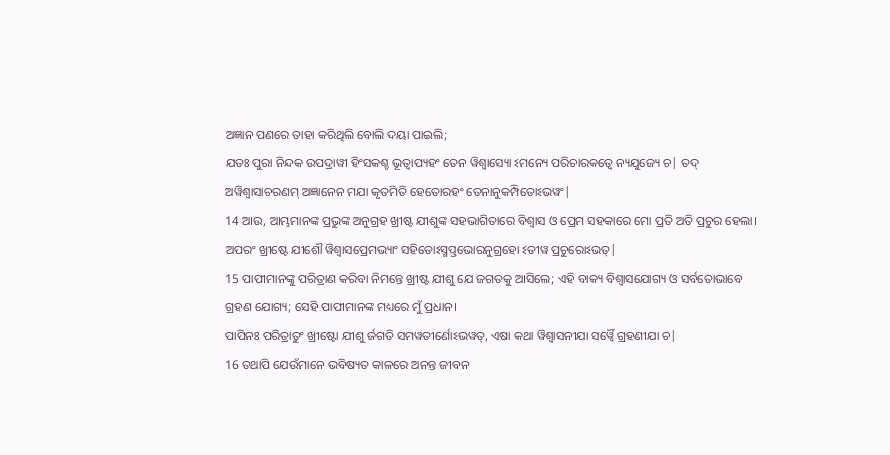ଅଜ୍ଞାନ ପଣରେ ତାହା କରିଥିଲି ବୋଲି ଦୟା ପାଇଲି;
ଯତଃ ପୁରା ନିନ୍ଦକ ଉପଦ୍ରାୱୀ ହିଂସକଶ୍ଚ ଭୂତ୍ୱାପ୍ୟହଂ ତେନ ୱିଶ୍ୱାସ୍ୟୋ ଽମନ୍ୟେ ପରିଚାରକତ୍ୱେ ନ୍ୟଯୁଜ୍ୟେ ଚ| ତଦ୍ ଅୱିଶ୍ୱାସାଚରଣମ୍ ଅଜ୍ଞାନେନ ମଯା କୃତମିତି ହେତୋରହଂ ତେନାନୁକମ୍ପିତୋଽଭୱଂ|
14 ଆଉ, ଆମ୍ଭମାନଙ୍କ ପ୍ରଭୁଙ୍କ ଅନୁଗ୍ରହ ଖ୍ରୀଷ୍ଟ ଯୀଶୁଙ୍କ ସହଭାଗିତାରେ ବିଶ୍ୱାସ ଓ ପ୍ରେମ ସହକାରେ ମୋ ପ୍ରତି ଅତି ପ୍ରଚୁର ହେଲା।
ଅପରଂ ଖ୍ରୀଷ୍ଟେ ଯୀଶୌ ୱିଶ୍ୱାସପ୍ରେମଭ୍ୟାଂ ସହିତୋଽସ୍ମତ୍ପ୍ରଭୋରନୁଗ୍ରହୋ ଽତୀୱ ପ୍ରଚୁରୋଽଭତ୍|
15 ପାପୀମାନଙ୍କୁ ପରିତ୍ରାଣ କରିବା ନିମନ୍ତେ ଖ୍ରୀଷ୍ଟ ଯୀଶୁ ଯେ ଜଗତକୁ ଆସିଲେ; ଏହି ବାକ୍ୟ ବିଶ୍ୱାସଯୋଗ୍ୟ ଓ ସର୍ବତୋଭାବେ ଗ୍ରହଣ ଯୋଗ୍ୟ; ସେହି ପାପୀମାନଙ୍କ ମଧ୍ୟରେ ମୁଁ ପ୍ରଧାନ।
ପାପିନଃ ପରିତ୍ରାତୁଂ ଖ୍ରୀଷ୍ଟୋ ଯୀଶୁ ର୍ଜଗତି ସମୱତୀର୍ଣୋଽଭୱତ୍, ଏଷା କଥା ୱିଶ୍ୱାସନୀଯା ସର୍ୱ୍ୱୈ ଗ୍ରହଣୀଯା ଚ|
16 ତଥାପି ଯେଉଁମାନେ ଭବିଷ୍ୟତ କାଳରେ ଅନନ୍ତ ଜୀବନ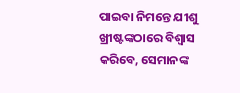ପାଇବା ନିମନ୍ତେ ଯୀଶୁ ଖ୍ରୀଷ୍ଟଙ୍କଠାରେ ବିଶ୍ୱାସ କରିବେ, ସେମାନଙ୍କ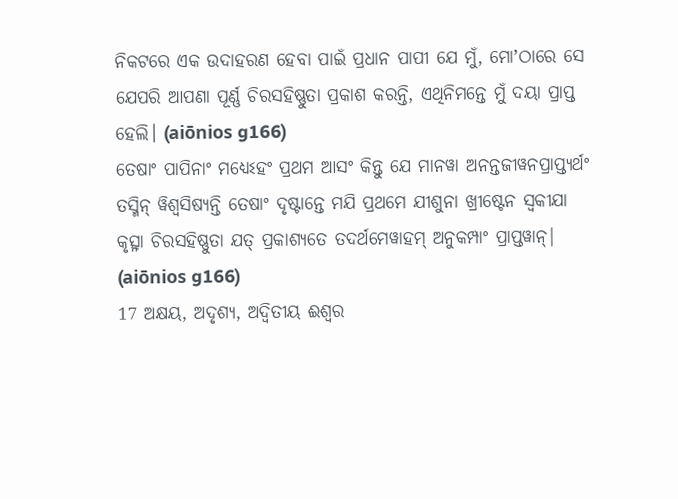ନିକଟରେ ଏକ ଉଦାହରଣ ହେବା ପାଇଁ ପ୍ରଧାନ ପାପୀ ଯେ ମୁଁ, ମୋʼଠାରେ ସେ ଯେପରି ଆପଣା ପୂର୍ଣ୍ଣ ଚିରସହିଷ୍ଣୁତା ପ୍ରକାଶ କରନ୍ତି, ଏଥିନିମନ୍ତେ ମୁଁ ଦୟା ପ୍ରାପ୍ତ ହେଲି। (aiōnios g166)
ତେଷାଂ ପାପିନାଂ ମଧ୍ୟେଽହଂ ପ୍ରଥମ ଆସଂ କିନ୍ତୁ ଯେ ମାନୱା ଅନନ୍ତଜୀୱନପ୍ରାପ୍ତ୍ୟର୍ଥଂ ତସ୍ମିନ୍ ୱିଶ୍ୱସିଷ୍ୟନ୍ତି ତେଷାଂ ଦୃଷ୍ଟାନ୍ତେ ମଯି ପ୍ରଥମେ ଯୀଶୁନା ଖ୍ରୀଷ୍ଟେନ ସ୍ୱକୀଯା କୃତ୍ସ୍ନା ଚିରସହିଷ୍ଣୁତା ଯତ୍ ପ୍ରକାଶ୍ୟତେ ତଦର୍ଥମେୱାହମ୍ ଅନୁକମ୍ପାଂ ପ୍ରାପ୍ତୱାନ୍| (aiōnios g166)
17 ଅକ୍ଷୟ, ଅଦୃଶ୍ୟ, ଅଦ୍ୱିତୀୟ ଈଶ୍ବର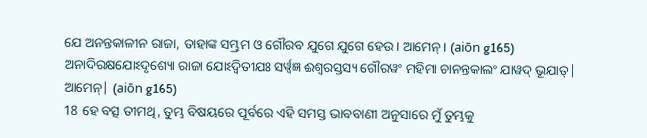ଯେ ଅନନ୍ତକାଳୀନ ରାଜା, ତାହାଙ୍କ ସମ୍ଭ୍ରମ ଓ ଗୌରବ ଯୁଗେ ଯୁଗେ ହେଉ। ଆମେନ୍‍। (aiōn g165)
ଅନାଦିରକ୍ଷଯୋଽଦୃଶ୍ୟୋ ରାଜା ଯୋଽଦ୍ୱିତୀଯଃ ସର୍ୱ୍ୱଜ୍ଞ ଈଶ୍ୱରସ୍ତସ୍ୟ ଗୌରୱଂ ମହିମା ଚାନନ୍ତକାଲଂ ଯାୱଦ୍ ଭୂଯାତ୍| ଆମେନ୍| (aiōn g165)
18 ହେ ବତ୍ସ ତୀମଥି, ତୁମ୍ଭ ବିଷୟରେ ପୂର୍ବରେ ଏହି ସମସ୍ତ ଭାବବାଣୀ ଅନୁସାରେ ମୁଁ ତୁମ୍ଭକୁ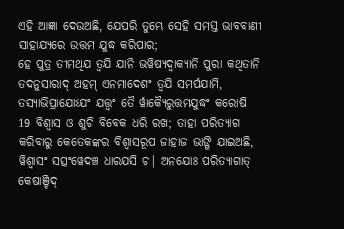ଏହି ଆଜ୍ଞା ଦେଉଅଛି, ଯେପରି ତୁମ୍ଭେ ସେହି ସମସ୍ତ ଭାବବାଣୀ ସାହାଯ୍ୟରେ ଉତ୍ତମ ଯୁଦ୍ଧ କରିପାର;
ହେ ପୁତ୍ର ତୀମଥିଯ ତ୍ୱଯି ଯାନି ଭୱିଷ୍ୟଦ୍ୱାକ୍ୟାନି ପୁରା କଥିତାନି ତଦନୁସାରାଦ୍ ଅହମ୍ ଏନମାଦେଶଂ ତ୍ୱଯି ସମର୍ପଯାମି, ତସ୍ୟାଭିପ୍ରାଯୋଽଯଂ ଯତ୍ତ୍ୱଂ ତୈ ର୍ୱାକ୍ୟୈରୁତ୍ତମଯୁଦ୍ଧଂ କରୋଷି
19 ବିଶ୍ୱାସ ଓ ଶୁଚି ବିବେକ ଧରି ରଖ; ତାହା ପରିତ୍ୟାଗ କରିବାରୁ କେତେକଙ୍କର ବିଶ୍ୱାସରୂପ ଜାହାଜ ଭାଙ୍ଗି ଯାଇଅଛି,
ୱିଶ୍ୱାସଂ ସତ୍ସଂୱେଦଞ୍ଚ ଧାରଯସି ଚ| ଅନଯୋଃ ପରିତ୍ୟାଗାତ୍ କେଷାଞ୍ଚିଦ୍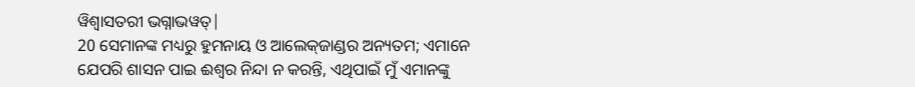ୱିଶ୍ୱାସତରୀ ଭଗ୍ନାଭୱତ୍|
20 ସେମାନଙ୍କ ମଧ୍ୟରୁ ହୁମନାୟ ଓ ଆଲେକ୍‌ଜାଣ୍ଡର ଅନ୍ୟତମ; ଏମାନେ ଯେପରି ଶାସନ ପାଇ ଈଶ୍ବର ନିନ୍ଦା ନ କରନ୍ତି, ଏଥିପାଇଁ ମୁଁ ଏମାନଙ୍କୁ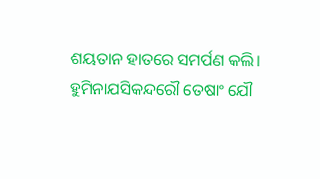ଶୟତାନ ହାତରେ ସମର୍ପଣ କଲି।
ହୁମିନାଯସିକନ୍ଦରୌ ତେଷାଂ ଯୌ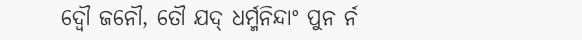ଦ୍ୱୌ ଜନୌ, ତୌ ଯଦ୍ ଧର୍ମ୍ମନିନ୍ଦାଂ ପୁନ ର୍ନ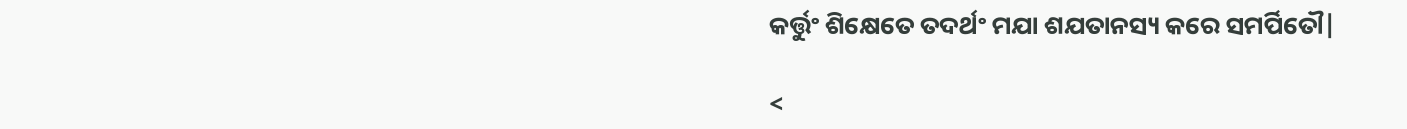କର୍ତ୍ତୁଂ ଶିକ୍ଷେତେ ତଦର୍ଥଂ ମଯା ଶଯତାନସ୍ୟ କରେ ସମର୍ପିତୌ|

<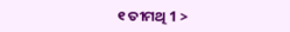୧ ତୀମଥି 1 >